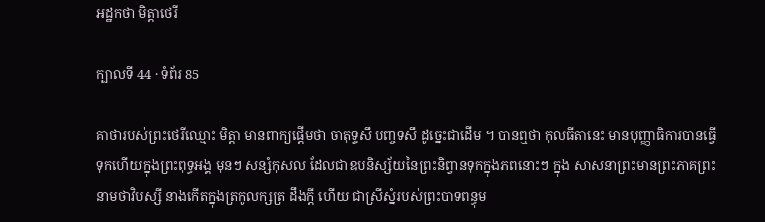អដ្ឋកថា មិត្តាថេរី

ក្បាលទី 44 · ទំព័រ 85

គាថារបស់ព្រះថេរីឈ្មោះ មិត្តា មានពាក្យផ្តើមថា ចាតុទ្ទសឹ បញ្ចទសឹ ដូច្នេះជាដើម ។ បានឮថា កុលធីតានេះ មានបុញ្ញាធិការបានធ្វើទុកហើយក្នុងព្រះពុទ្ធអង្គ មុនៗ សន្សំកុសល ដែលជាឧបនិស្ស័យនៃព្រះនិព្វានទុកក្នុងភពនោះៗ ក្នុង សាសនាព្រះមានព្រះភាគព្រះនាមថាវិបស្សី នាងកើតក្នុងត្រកូលក្សត្រ ដឹងក្តី ហើយ ជាស្រីស្នំរបស់ព្រះបាទពន្ធុម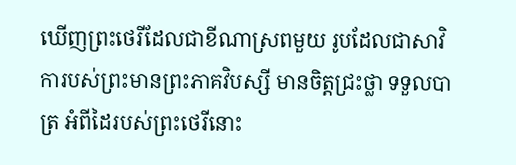ឃើញព្រះថេរីដែលជាខីណាស្រពមួយ រូបដែលជាសាវិការបស់ព្រះមានព្រះភាគវិបស្សី មានចិត្តជ្រះថ្លា ទទួលបាត្រ អំពីដៃរបស់ព្រះថេរីនោះ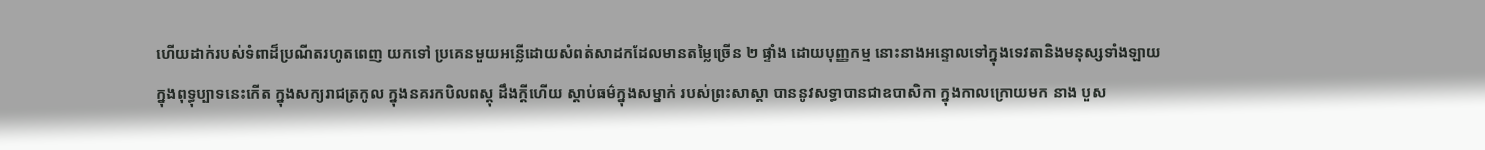ហើយដាក់របស់ទំពាដ៏ប្រណីតរហូតពេញ យកទៅ ប្រគេនមួយអន្លើដោយសំពត់សាដកដែលមានតម្លៃច្រើន ២ ផ្ទាំង ដោយបុញ្ញកម្ម នោះនាងអន្ទោលទៅក្នុងទេវតានិងមនុស្សទាំងឡាយ ក្នុងពុទ្ធុប្បាទនេះកើត ក្នុងសក្យរាជត្រកូល ក្នុងនគរកបិលពស្តុ ដឹងក្តីហើយ ស្តាប់ធម៌ក្នុងសម្នាក់ របស់ព្រះសាស្តា បាននូវសទ្ធាបានជាឧបាសិកា ក្នុងកាលក្រោយមក នាង បួស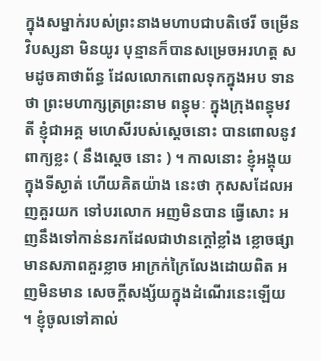ក្នុងសម្នាក់របស់ព្រះនាងមហាបជាបតិថេរី ចម្រើនវិបស្សនា មិនយូរ បុន្មានក៏បានសម្រេចអរហត្ត សមដូចគាថាព័ន្ធ ដែលលោកពោលទុកក្នុងអប ទានថា ព្រះមហាក្សត្រព្រះនាម ពន្ធុមៈ ក្នុងក្រុងពន្ធុមវតី ខ្ញុំជាអគ្គ មហេសីរបស់ស្តេចនោះ បានពោលនូវពាក្យខ្លះ ( នឹងស្តេច នោះ ) ។ កាលនោះ ខ្ញុំអង្គុយក្នុងទីស្ងាត់ ហើយគិតយ៉ាង នេះថា កុសសដែលអញគួរយក ទៅបរលោក អញមិនបាន ធ្វើសោះ អញនឹងទៅកាន់នរកដែលជាឋានក្តៅខ្លាំង ខ្លោចផ្សា មានសភាពគួរខ្លាច អាក្រក់ក្រៃលែងដោយពិត អញមិនមាន សេចក្តីសង្ស័យក្នុងដំណើរនេះឡើយ ។ ខ្ញុំចូលទៅគាល់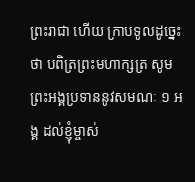ព្រះរាជា ហើយ ក្រាបទូលដូច្នេះថា បពិត្រព្រះមហាក្សត្រ សូម ព្រះអង្គប្រទាននូវសមណៈ ១ អង្គ ដល់ខ្ញុំម្ចាស់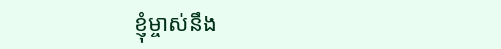ខ្ញុំម្ចាស់នឹង